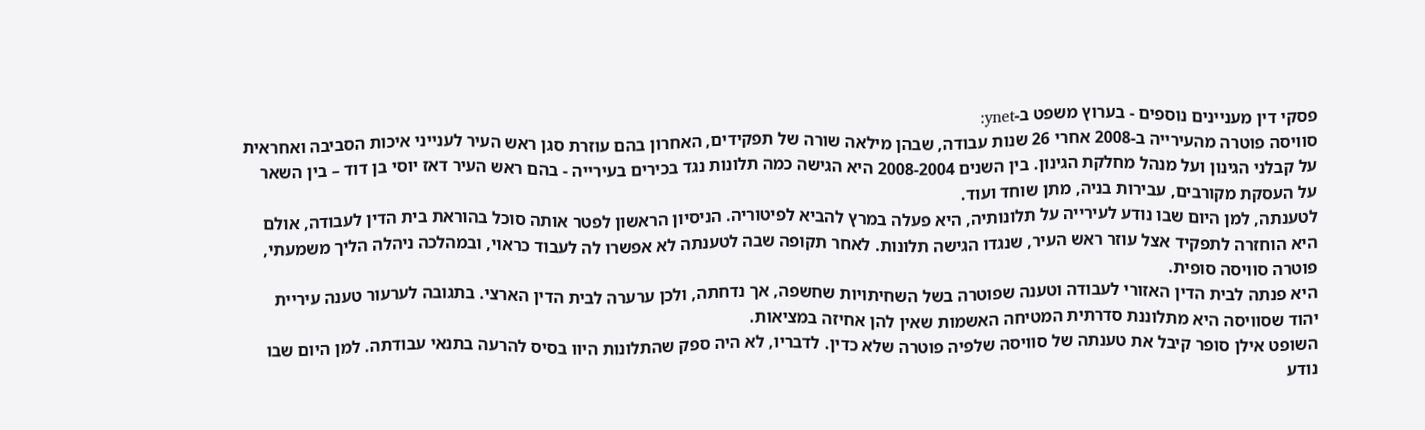פסקי דין מעניינים נוספים - בערוץ משפט ב-ynet:
סוויסה פוטרה מהעירייה ב-2008 אחרי 26 שנות עבודה, שבהן מילאה שורה של תפקידים, האחרון בהם עוזרת סגן ראש העיר לענייני איכות הסביבה ואחראית על קבלני הגינון ועל מנהל מחלקת הגינון. בין השנים 2008-2004 היא הגישה כמה תלונות נגד בכירים בעירייה - בהם ראש העיר דאז יוסי בן דוד – בין השאר על העסקת מקורבים, עבירות בניה, מתן שוחד ועוד.
לטענתה, למן היום שבו נודע לעירייה על תלונותיה, היא פעלה במרץ להביא לפיטוריה. הניסיון הראשון לפטר אותה סוכל בהוראת בית הדין לעבודה, אולם היא הוחזרה לתפקיד אצל עוזר ראש העיר, שנגדו הגישה תלונות. לאחר תקופה שבה לטענתה לא אפשרו לה לעבוד כראוי, ובמהלכה ניהלה הליך משמעתי, פוטרה סוויסה סופית.
היא פנתה לבית הדין האזורי לעבודה וטענה שפוטרה בשל השחיתויות שחשפה, אך נדחתה, ולכן ערערה לבית הדין הארצי. בתגובה לערעור טענה עיריית יהוד שסוויסה היא מתלוננת סדרתית המטיחה האשמות שאין להן אחיזה במציאות.
השופט אילן סופר קיבל את טענתה של סוויסה שלפיה פוטרה שלא כדין. לדבריו, לא היה ספק שהתלונות היוו בסיס להרעה בתנאי עבודתה. למן היום שבו נודע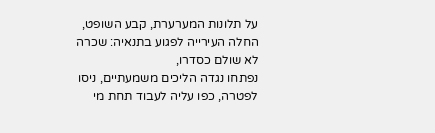על תלונות המערערת, קבע השופט, החלה העירייה לפגוע בתנאיה: שכרה לא שולם כסדרו,
נפתחו נגדה הליכים משמעתיים, ניסו לפטרה, כפו עליה לעבוד תחת מי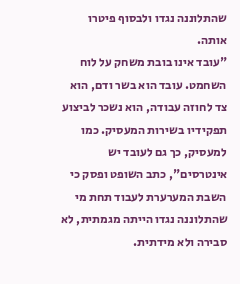שהתלוננה נגדו ולבסוף פיטרו אותה.
"עובד אינו בובת משחק על לוח השחמט. עובד הוא בשר ודם, הוא צד לחוזה עבודה, הוא נשכר לביצוע תפקידיו בשירות המעסיק. כמו למעסיק, כך גם לעובד יש אינטרסים", כתב השופט ופסק כי השבת המערערת לעבוד תחת מי שהתלוננה נגדו הייתה מגמתית, לא סבירה ולא מידתית.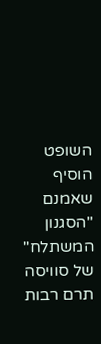השופט הוסיף שאמנם "הסגנון המשתלח" של סוויסה תרם רבות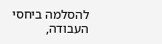להסלמה ביחסי העבודה,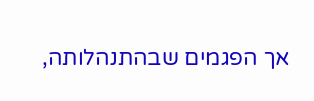אך הפגמים שבהתנהלותה,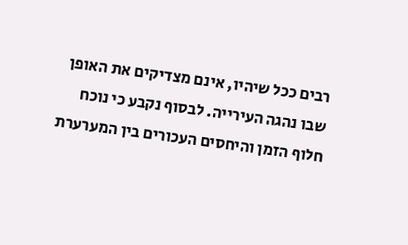רבים ככל שיהיו, אינם מצדיקים את האופן שבו נהגה העירייה. לבסוף נקבע כי נוכח חלוף הזמן והיחסים העכורים בין המערערת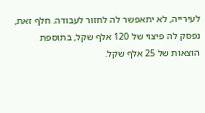לעירייה, לא יתאפשר לה לחזור לעבודה. חלף זאת, נפסק לה פיצוי של 120 אלף שקל, בתוספת הוצאות של 25 אלף שקל.